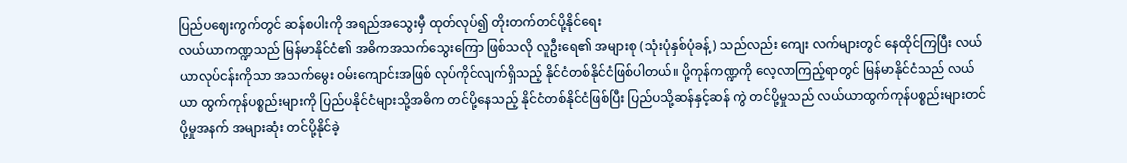ပြည်ပဈေးကွက်တွင် ဆန်စပါးကို အရည်အသွေးမှီ ထုတ်လုပ်၍ တိုးတက်တင်ပို့နိုင်ရေး
လယ်ယာကဏ္ဍသည် မြန်မာနိုင်ငံ၏ အဓိကအသက်သွေးကြော ဖြစ်သလို လူဦးရေ၏ အများစု (သုံးပုံနှစ်ပုံခန့်) သည်လည်း ကျေး လက်များတွင် နေထိုင်ကြပြီး လယ်ယာလုပ်ငန်းကိုသာ အသက်မွေး ဝမ်းကျောင်းအဖြစ် လုပ်ကိုင်လျက်ရှိသည့် နိုင်ငံတစ်နိုင်ငံဖြစ်ပါတယ်။ ပို့ကုန်ကဏ္ဍကို လေ့လာကြည့်ရာတွင် မြန်မာနိုင်ငံသည် လယ်ယာ ထွက်ကုန်ပစ္စည်းများကို ပြည်ပနိုင်ငံများသို့အဓိက တင်ပို့နေသည့် နိုင်ငံတစ်နိုင်ငံဖြစ်ပြီး ပြည်ပသို့ဆန်နှင့်ဆန် ကွဲ တင်ပို့မှုသည် လယ်ယာထွက်ကုန်ပစ္စည်းများတင်ပို့မှုအနက် အများဆုံး တင်ပို့နိုင်ခဲ့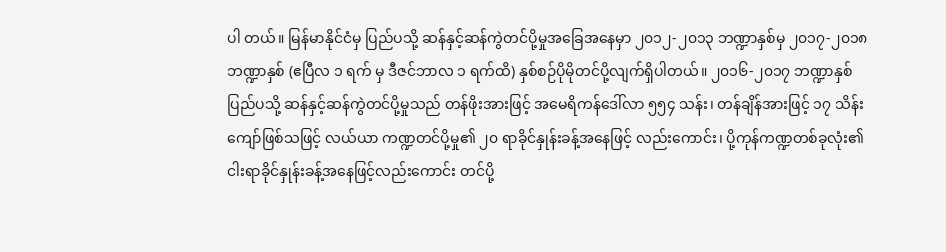ပါ တယ်။ မြန်မာနိုင်ငံမှ ပြည်ပသို့ ဆန်နှင့်ဆန်ကွဲတင်ပို့မှုအခြေအနေမှာ ၂၀၁၂-၂၀၁၃ ဘဏ္ဍာနှစ်မှ ၂၀၁၇-၂၀၁၈ဘဏ္ဍာနှစ် (ဧပြီလ ၁ ရက် မှ ဒီဇင်ဘာလ ၁ ရက်ထိ) နှစ်စဉ်ပိုမိုတင်ပို့လျက်ရှိပါတယ်။ ၂၀၁၆-၂၀၁၇ ဘဏ္ဍာနှစ် ပြည်ပသို့ ဆန်နှင့်ဆန်ကွဲတင်ပို့မှုသည် တန်ဖိုးအားဖြင့် အမေရိကန်ဒေါ်လာ ၅၅၄ သန်း၊ တန်ချိန်အားဖြင့် ၁၇ သိန်းကျော်ဖြစ်သဖြင့် လယ်ယာ ကဏ္ဍတင်ပို့မှု၏ ၂၀ ရာခိုင်နှုန်းခန့်အနေဖြင့် လည်းကောင်း၊ ပို့ကုန်ကဏ္ဍတစ်ခုလုံး၏ ငါးရာခိုင်နှုန်းခန့်အနေဖြင့်လည်းကောင်း တင်ပို့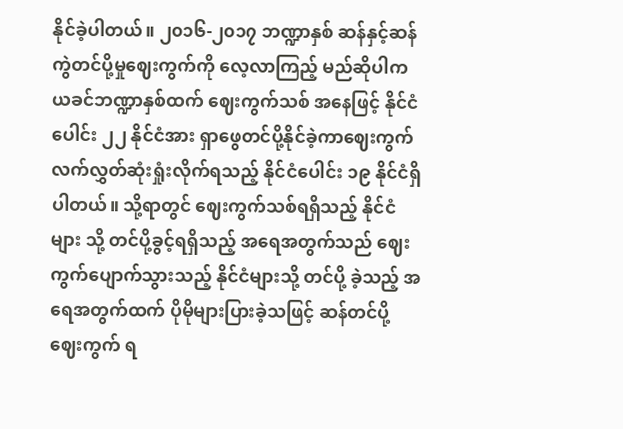နိုင်ခဲ့ပါတယ်။ ၂၀၁၆-၂၀၁၇ ဘဏ္ဍာနှစ် ဆန်နှင့်ဆန်ကွဲတင်ပို့မှုဈေးကွက်ကို လေ့လာကြည့် မည်ဆိုပါက ယခင်ဘဏ္ဍာနှစ်ထက် ဈေးကွက်သစ် အနေဖြင့် နိုင်ငံပေါင်း ၂၂ နိုင်ငံအား ရှာဖွေတင်ပို့နိုင်ခဲ့ကာဈေးကွက် လက်လွှတ်ဆုံးရှုံးလိုက်ရသည့် နိုင်ငံပေါင်း ၁၉ နိုင်ငံရှိပါတယ်။ သို့ရာတွင် ဈေးကွက်သစ်ရရှိသည့် နိုင်ငံများ သို့ တင်ပို့ခွင့်ရရှိသည့် အရေအတွက်သည် ဈေးကွက်ပျောက်သွားသည့် နိုင်ငံများသို့ တင်ပို့ ခဲ့သည့် အရေအတွက်ထက် ပိုမိုများပြားခဲ့သဖြင့် ဆန်တင်ပို့ဈေးကွက် ရ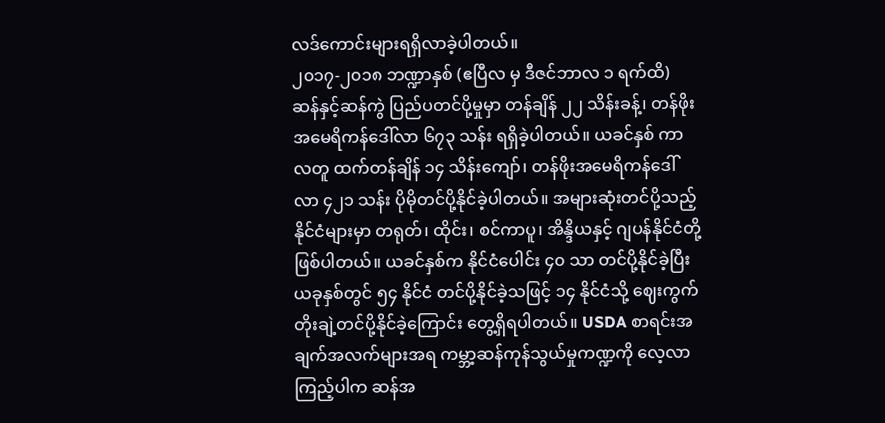လဒ်ကောင်းများရရှိလာခဲ့ပါတယ်။
၂၀၁၇-၂၀၁၈ ဘဏ္ဍာနှစ် (ဧပြီလ မှ ဒီဇင်ဘာလ ၁ ရက်ထိ) ဆန်နှင့်ဆန်ကွဲ ပြည်ပတင်ပို့မှုမှာ တန်ချိန် ၂၂ သိန်းခန့်၊ တန်ဖိုး အမေရိကန်ဒေါ်လာ ၆၇၃ သန်း ရရှိခဲ့ပါတယ်။ ယခင်နှစ် ကာလတူ ထက်တန်ချိန် ၁၄ သိန်းကျော်၊ တန်ဖိုးအမေရိကန်ဒေါ်လာ ၄၂၁ သန်း ပိုမိုတင်ပို့နိုင်ခဲ့ပါတယ်။ အများဆုံးတင်ပို့သည့် နိုင်ငံများမှာ တရုတ်၊ ထိုင်း၊ စင်ကာပူ၊ အိန္ဒိယနှင့် ဂျပန်နိုင်ငံတို့ဖြစ်ပါတယ်။ ယခင်နှစ်က နိုင်ငံပေါင်း ၄၀ သာ တင်ပို့နိုင်ခဲ့ပြီး ယခုနှစ်တွင် ၅၄ နိုင်ငံ တင်ပို့နိုင်ခဲ့သဖြင့် ၁၄ နိုင်ငံသို့ ဈေးကွက်တိုးချဲ့တင်ပို့နိုင်ခဲ့ကြောင်း တွေ့ရှိရပါတယ်။ USDA စာရင်းအချက်အလက်များအရ ကမ္ဘာ့ဆန်ကုန်သွယ်မှုကဏ္ဍကို လေ့လာကြည့်ပါက ဆန်အ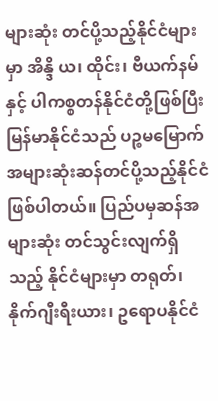များဆုံး တင်ပို့သည့်နိုင်ငံများမှာ အိန္ဒိ ယ၊ ထိုင်း၊ ဗီယက်နမ်နှင့် ပါကစ္စတန်နိုင်ငံတို့ဖြစ်ပြီး မြန်မာနိုင်ငံသည် ပဉ္စမမြောက် အများဆုံးဆန်တင်ပို့သည့်နိုင်ငံ ဖြစ်ပါတယ်။ ပြည်ပမှဆန်အများဆုံး တင်သွင်းလျက်ရှိသည့် နိုင်ငံများမှာ တရုတ်၊ နိုက်ဂျီးရီးယား၊ ဥရောပနိုင်ငံ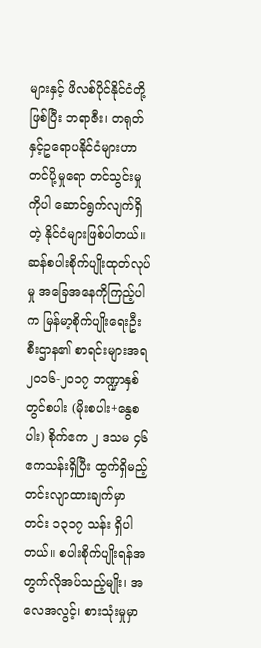များနှင့် ဖိလစ်ပိုင်နိုင်ငံတို့ဖြစ်ပြီး ဘရာဇီး၊ တရုတ်နှင့်ဥရောပနိုင်ငံများဟာ တင်ပို့မှုရော တင်သွင်းမှုကိုပါ ဆောင်ရွက်လျက်ရှိတဲ့ နိုင်ငံများဖြစ်ပါတယ်။ ဆန်စပါးစိုက်ပျိုးထုတ်လုပ်မှု အခြေအနေကိုကြည့်ပါက မြန်မာ့စိုက်ပျိုးရေးဦး စီးဌာန၏ စာရင်းများအရ ၂၀၁၆-၂၀၁၇ ဘဏ္ဍာနှစ် တွင်စပါး (မိုးစပါး+နွေစပါး) စိုက်ဧက ၂ ဒသမ ၄၆ ဧကသန်းရှိပြီး ထွက်ရှိမည့်တင်းလျာထားချက်မှာ တင်း ၁၃၁၇ သန်း ရှိပါတယ်။ စပါးစိုက်ပျိုးရန်အတွက်လိုအပ်သည့်မျိုး၊ အလေအလွင့်၊ စားသုံးမှုမှာ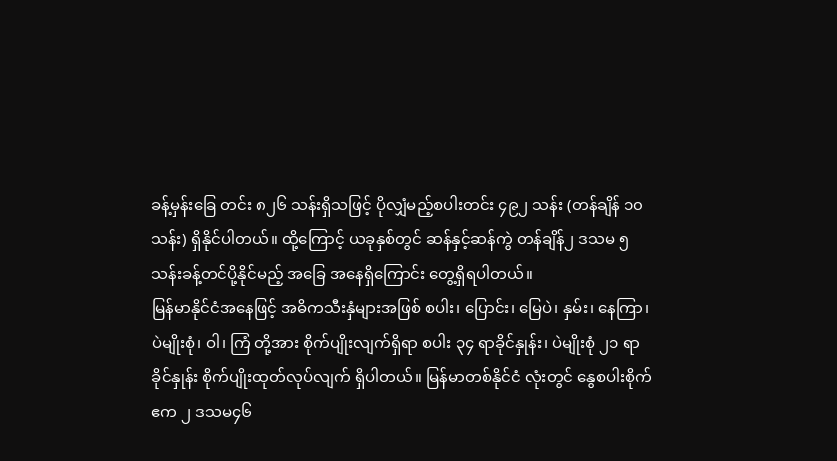ခန့်မှန်းခြေ တင်း ၈၂၆ သန်းရှိသဖြင့် ပိုလျှံမည့်စပါးတင်း ၄၉၂ သန်း (တန်ချိန် ၁၀ သန်း) ရှိနိုင်ပါတယ်။ ထို့ကြောင့် ယခုနှစ်တွင် ဆန်နှင့်ဆန်ကွဲ တန်ချိန်၂ ဒသမ ၅ သန်းခန့်တင်ပို့နိုင်မည့် အခြေ အနေရှိကြောင်း တွေ့ရှိရပါတယ်။
မြန်မာနိုင်ငံအနေဖြင့် အဓိကသီးနှံများအဖြစ် စပါး၊ ပြောင်း၊ မြေပဲ၊ နှမ်း၊ နေကြာ၊ ပဲမျိုးစုံ၊ ဝါ၊ ကြံ တို့အား စိုက်ပျိုးလျက်ရှိရာ စပါး ၃၄ ရာခိုင်နှုန်း၊ ပဲမျိုးစုံ ၂၁ ရာခိုင်နှုန်း စိုက်ပျိုးထုတ်လုပ်လျက် ရှိပါတယ်။ မြန်မာတစ်နိုင်ငံ လုံးတွင် နွေစပါးစိုက်ဧက ၂ ဒသမ၄၆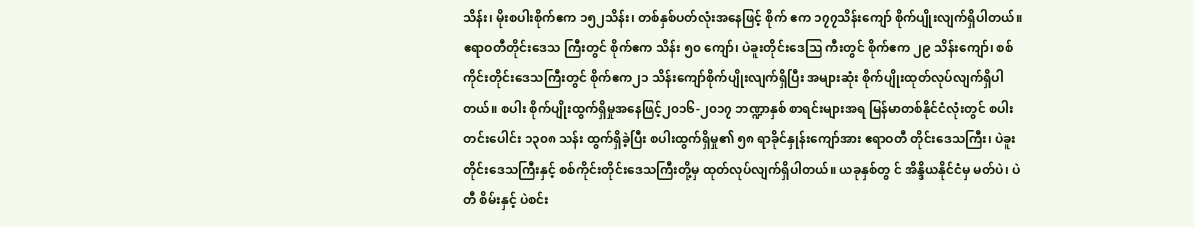သိန်း၊ မိုးစပါးစိုက်ဧက ၁၅၂သိန်း၊ တစ်နှစ်ပတ်လုံးအနေဖြင့် စိုက် ဧက ၁၇၇သိန်းကျော် စိုက်ပျိုးလျက်ရှိပါတယ်။ ဧရာဝတီတိုင်းဒေသ ကြီးတွင် စိုက်ဧက သိန်း ၅၀ ကျော်၊ ပဲခူးတိုင်းဒေသြ ကီးတွင် စိုက်ဧက ၂၉ သိန်းကျော်၊ စစ်ကိုင်းတိုင်းဒေသကြီးတွင် စိုက်ဧက၂၁ သိန်းကျော်စိုက်ပျိုးလျက်ရှိပြီး အများဆုံး စိုက်ပျိုးထုတ်လုပ်လျက်ရှိပါတယ်။ စပါး စိုက်ပျိုးထွက်ရှိမှုအနေဖြင့်၂၀၁၆-၂၀၁၇ ဘဏ္ဍာနှစ် စာရင်းများအရ မြန်မာတစ်နိုင်ငံလုံးတွင် စပါးတင်းပေါင်း ၁၃၀၈ သန်း ထွက်ရှိခဲ့ပြီး စပါးထွက်ရှိမှု၏ ၅၈ ရာခိုင်နှုန်းကျော်အား ဧရာဝတီ တိုင်းဒေသကြီး၊ ပဲခူးတိုင်းဒေသကြီးနှင့် စစ်ကိုင်းတိုင်းဒေသကြီးတို့မှ ထုတ်လုပ်လျက်ရှိပါတယ်။ ယခုနှစ်တွ င် အိန္ဒိယနိုင်ငံမှ မတ်ပဲ၊ ပဲတီ စိမ်းနှင့် ပဲစင်း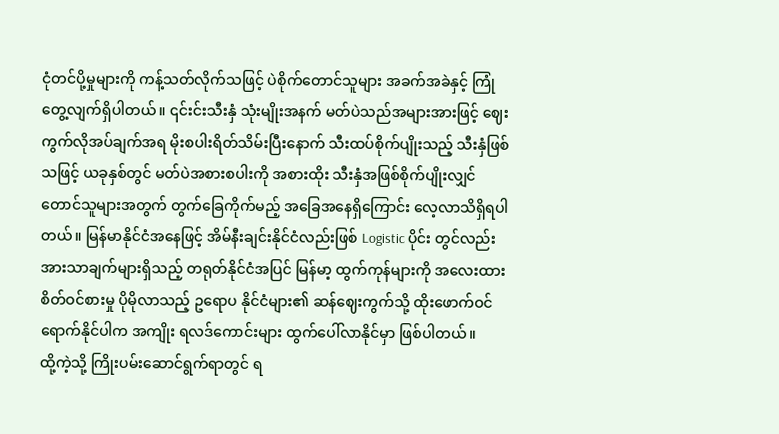ငုံတင်ပို့မှုများကို ကန့်သတ်လိုက်သဖြင့် ပဲစိုက်တောင်သူများ အခက်အခဲနှင့် ကြုံတွေ့လျက်ရှိပါတယ်။ ၎င်းင်းသီးနှံ သုံးမျိုးအနက် မတ်ပဲသည်အများအားဖြင့် ဈေးကွက်လိုအပ်ချက်အရ မိုးစပါးရိတ်သိမ်းပြီးနောက် သီးထပ်စိုက်ပျိုးသည့် သီးနှံဖြစ်သဖြင့် ယခုနှစ်တွင် မတ်ပဲအစားစပါးကို အစားထိုး သီးနှံအဖြစ်စိုက်ပျိုးလျှင် တောင်သူများအတွက် တွက်ခြေကိုက်မည့် အခြေအနေရှိကြောင်း လေ့လာသိရှိရပါတယ်။ မြန်မာနိုင်ငံအနေဖြင့် အိမ်နီးချင်းနိုင်ငံလည်းဖြစ် Logistic ပိုင်း တွင်လည်း အားသာချက်များရှိသည့် တရုတ်နိုင်ငံအပြင် မြန်မာ့ ထွက်ကုန်များကို အလေးထားစိတ်ဝင်စားမှု ပိုမိုလာသည့် ဥရောပ နိုင်ငံများ၏ ဆန်ဈေးကွက်သို့ ထိုးဖောက်ဝင်ရောက်နိုင်ပါက အကျိုး ရလဒ်ကောင်းများ ထွက်ပေါ်လာနိုင်မှာ ဖြစ်ပါတယ်။
ထို့ကဲ့သို့ ကြိုးပမ်းဆောင်ရွက်ရာတွင် ရ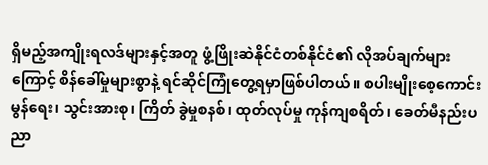ရှိမည့်အကျိုးရလဒ်များနှင့်အတူ ဖွံ့ဖြိုးဆဲနိုင်ငံတစ်နိုင်ငံ၏ လိုအပ်ချက်များကြောင့် စိန်ခေါ်မှုများစွာနဲ့ ရင်ဆိုင်ကြုံတွေ့ရမှာဖြစ်ပါတယ်။ စပါးမျိုးစေ့ကောင်း မွန်ရေး၊ သွင်းအားစု၊ ကြိတ် ခွဲမှုစနစ်၊ ထုတ်လုပ်မှု ကုန်ကျစရိတ်၊ ခေတ်မီနည်းပညာ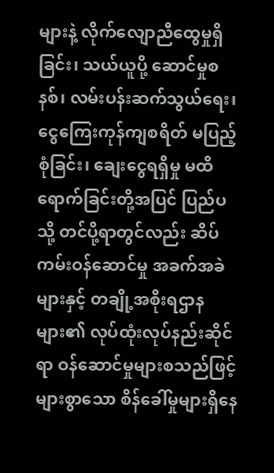များနဲ့ လိုက်လျောညီထွေမှုရှိခြင်း၊ သယ်ယူပို့ ဆောင်မှုစနစ်၊ လမ်းပန်းဆက်သွယ်ရေး၊ ငွေကြေးကုန်ကျစရိတ် မပြည့်စုံခြင်း၊ ချေးငွေရရှိမှု မထိရောက်ခြင်းတို့အပြင် ပြည်ပ သို့ တင်ပို့ရာတွင်လည်း ဆိပ်ကမ်းဝန်ဆောင်မှု အခက်အခဲများနှင့် တချို့အစိုးရဌာနများ၏ လုပ်ထုံးလုပ်နည်းဆိုင်ရာ ဝန်ဆောင်မှုများစသည်ဖြင့် များစွာသော စိန်ခေါ်မှုများရှိနေ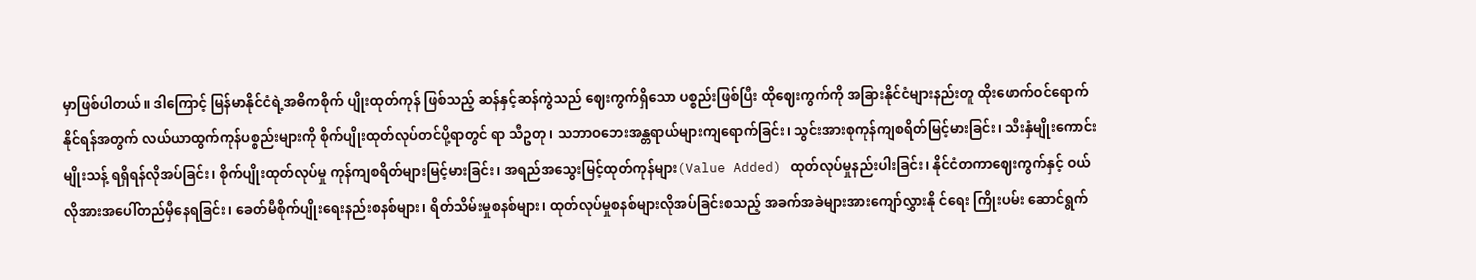မှာဖြစ်ပါတယ်။ ဒါကြောင့် မြန်မာနိုင်ငံရဲ့အဓိကစိုက် ပျိုးထုတ်ကုန် ဖြစ်သည့် ဆန်နှင့်ဆန်ကွဲသည် ဈေးကွက်ရှိသော ပစ္စည်းဖြစ်ပြီး ထိုဈေးကွက်ကို အခြားနိုင်ငံများနည်းတူ ထိုးဖောက်ဝင်ရောက်နိုင်ရန်အတွက် လယ်ယာထွက်ကုန်ပစ္စည်းများကို စိုက်ပျိုးထုတ်လုပ်တင်ပို့ရာတွင် ရာ သီဥတု၊ သဘာဝဘေးအန္တရာယ်များကျရောက်ခြင်း၊ သွင်းအားစုကုန်ကျစရိတ်မြင့်မားခြင်း၊ သီးနှံမျိုးကောင်းမျိုးသန့် ရရှိရန်လိုအပ်ခြင်း၊ စိုက်ပျိုးထုတ်လုပ်မှု ကုန်ကျစရိတ်များမြင့်မားခြင်း၊ အရည်အသွေးမြင့်ထုတ်ကုန်များ(Value Added) ထုတ်လုပ်မှုနည်းပါးခြင်း၊ နိုင်ငံတကာဈေးကွက်နှင့် ဝယ်လိုအားအပေါ်တည်မှီနေရခြင်း၊ ခေတ်မီစိုက်ပျိုးရေးနည်းစနစ်များ၊ ရိတ်သိမ်းမှုစနစ်များ၊ ထုတ်လုပ်မှုစနစ်များလိုအပ်ခြင်းစသည့် အခက်အခဲများအားကျော်လွှားနို င်ရေး ကြိုးပမ်း ဆောင်ရွက်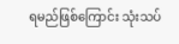ရမည်ဖြစ်ကြောင်း သုံးသပ်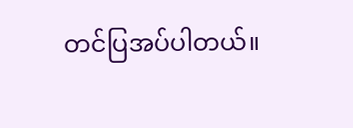တင်ပြအပ်ပါတယ်။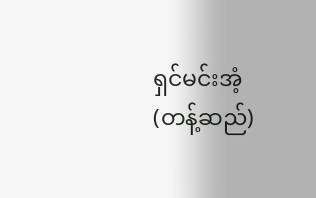ရှင်မင်းအံ့ (တန့်ဆည်)